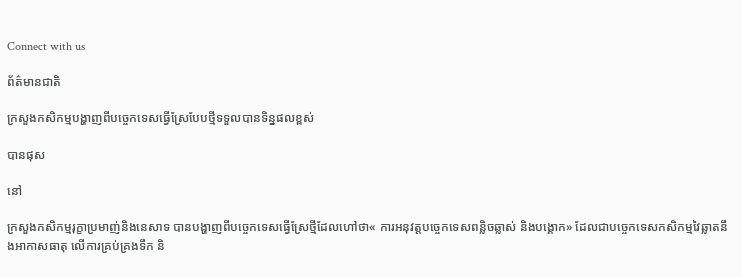Connect with us

ព័ត៌មានជាតិ

ក្រសួងកសិកម្មបង្ហាញពីបច្ចេកទេសធ្វើស្រែបែបថ្មីទទួលបានទិន្នផលខ្ពស់

បានផុស

នៅ

ក្រសួងកសិកម្មរុក្ខាប្រមាញ់និងនេសាទ បានបង្ហាញពីបច្ចេកទេសធ្វើស្រែថ្មីដែលហៅថា« ការអនុវត្តបច្ចេកទេសពន្លិចឆ្លាស់ និងបង្គោក» ដែលជាបច្ចេកទេសកសិកម្មវៃឆ្លាតនឹងអាកាសធាតុ លើការគ្រប់គ្រងទឹក និ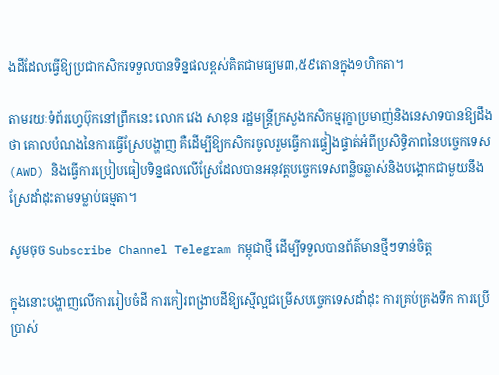ងដីដែលធ្វើឱ្យប្រជាកសិករទទួលបានទិន្នផលខ្ពស់គិតជាមធ្យម៣,៥៩តោនក្នុង១ហិកតា។

តាមរយៈទំព័រហ្វេប៊ុកនៅព្រឹកនេះ លោក វេង សាខុន រដ្ឋមន្ត្រីក្រសួងកសិកម្មរុក្ខាប្រមាញ់និងនេសាទបានឱ្យដឹងថា គោលបំណងនៃការធ្វើស្រែបង្ហាញ គឺដើម្បីឱ្យកសិករចូលរួមធ្វើការផ្ទៀងផ្ទាត់អំពីប្រសិទិ្ធភាពនៃបច្ចេកទេស(AWD) និងធ្វើការប្រៀបធៀបទិន្នផលលើស្រែដែលបានអនុវត្តបច្ចេកទេសពន្លិចឆ្លាស់និងបង្គោកជាមួយនឹងស្រែដាំដុះតាមទម្លាប់ធម្មតា។

សូមចុច Subscribe Channel Telegram កម្ពុជាថ្មី ដើម្បីទទួលបានព័ត៌មានថ្មីៗទាន់ចិត្ត

ក្នុងនោះបង្ហាញលើការរៀបចំដី ការកៀរពង្រាបដីឱ្យស្មើល្អជម្រើសបច្ចេកទេសដាំដុះ ការគ្រប់គ្រងទឹក ការប្រើប្រាស់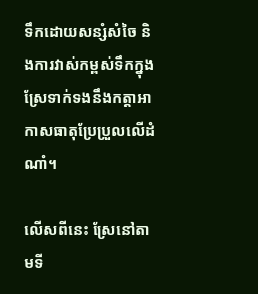ទឹកដោយសន្សំសំចៃ និងការវាស់កម្ពស់ទឹកក្នុងស្រែទាក់ទងនឹងកត្តាអាកាសធាតុប្រែប្រួលលើដំណាំ។

លើសពីនេះ ស្រែនៅតាមទី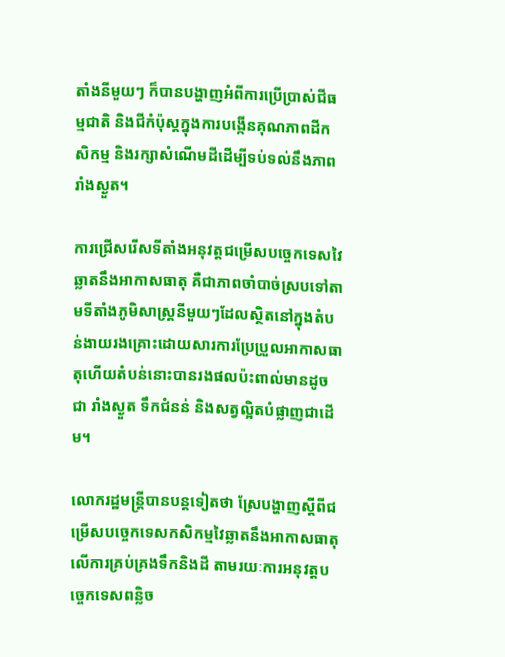តាំងនីមួយៗ ក៏បានបង្ហាញអំពីការប្រើប្រាស់ជីធម្មជាតិ និងជីកំប៉ុស្ដក្នុងការបង្កើនគុណភាពដីកសិកម្ម និងរក្សាសំណើមដីដើម្បីទប់ទល់នឹងភាពរាំងស្ងួត។

ការជ្រើសរើសទីតាំងអនុវត្តជម្រើសបច្ចេកទេសវៃឆ្លាតនឹងអាកាសធាតុ គឺជាភាពចាំបាច់ស្របទៅតាមទីតាំងភូមិសាស្ត្រនីមួយៗដែលស្ថិតនៅក្នុងតំបន់ងាយរងគ្រោះដោយសារការប្រែប្រួលអាកាសធាតុហើយតំបន់នោះបានរងផលប៉ះពាល់មានដូចជា រាំងស្ងួត ទឹកជំនន់ និងសត្វល្អិតបំផ្លាញជាដើម។

លោករដ្ឋមន្ត្រីបានបន្តទៀតថា ស្រែបង្ហាញស្តីពីជម្រើសបច្ចេកទេសកសិកម្មវៃឆ្លាតនឹងអាកាសធាតុលើការគ្រប់គ្រងទឹកនិងដី តាមរយៈការអនុវត្តបច្ចេកទេសពន្លិច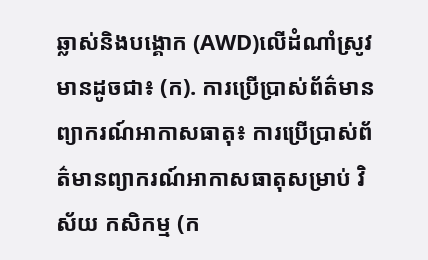ឆ្លាស់និងបង្គោក (AWD)លើដំណាំស្រូវ មានដូចជា៖ (ក). ការប្រើប្រាស់ព័ត៌មានព្យាករណ៍អាកាសធាតុ៖ ការប្រើប្រាស់ព័ត៌មានព្យាករណ៍អាកាសធាតុសម្រាប់ វិស័យ កសិកម្ម (ក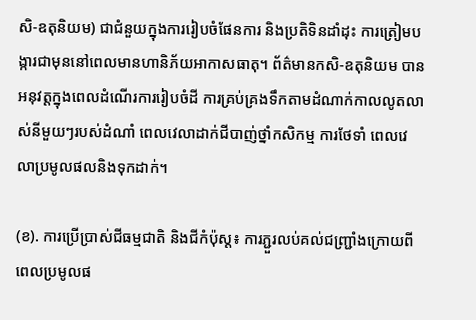សិ-ឧតុនិយម) ជាជំនួយក្នុងការរៀបចំផែនការ និងប្រតិទិនដាំដុះ ការត្រៀមបង្ការជាមុននៅពេលមានហានិភ័យអាកាសធាតុ។ ព័ត៌មានកសិ-ឧតុនិយម បានអនុវត្តក្នុងពេលដំណើរការរៀបចំដី ការគ្រប់គ្រងទឹកតាមដំណាក់កាលលូតលាស់នីមួយៗរបស់ដំណាំ ពេលវេលាដាក់ជីបាញ់ថ្នាំកសិកម្ម ការថែទាំ ពេលវេលាប្រមូលផលនិងទុកដាក់។

(ខ). ការប្រើប្រាស់ជីធម្មជាតិ និងជីកំប៉ុស្ដ៖ ការភ្ជួរលប់គល់ជញ្ជ្រាំងក្រោយពីពេលប្រមូលផ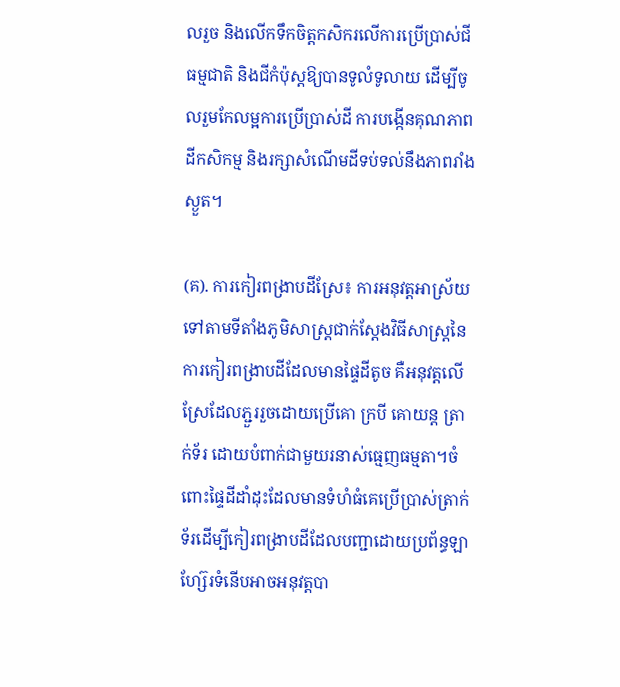លរួច និងលើកទឹកចិត្តកសិករលើការប្រើប្រាស់ជីធម្មជាតិ និងជីកំប៉ុស្ដឱ្យបានទូលំទូលាយ ដើម្បីចូលរួមកែលម្អការប្រើប្រាស់ដី ការបង្កើនគុណភាពដីកសិកម្ម និងរក្សាសំណើមដីទប់ទល់នឹងភាពរាំងស្ងួត។

(គ). ការកៀរពង្រាបដីស្រែ៖ ការអនុវត្តអាស្រ័យទៅតាមទីតាំងភូមិសាស្ដ្រជាក់ស្ដែងវិធីសាស្ត្រនៃការកៀរពង្រាបដីដែលមានផ្ទៃដីតូច គឺអនុវត្តលើស្រែដែលភ្ជួររួចដោយប្រើគោ ក្របី គោយន្ត ត្រាក់ទ័រ ដោយបំពាក់ជាមួយរនាស់ធ្មេញធម្មតា។ចំពោះផ្ទៃដីដាំដុះដែលមានទំហំធំគេប្រើប្រាស់ត្រាក់ទ័រដើម្បីកៀរពង្រាបដីដែលបញ្ជាដោយប្រព័ន្ធឡាហ្ស៊ែរទំនើបអាចអនុវត្តបា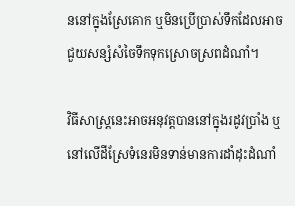ននៅក្នុងស្រែគោក ឬមិនប្រើប្រាស់ទឹកដែលអាចជួយសន្សំសំចៃទឹកទុកស្រោចស្រពដំណាំ។

វិធីសាស្ត្រនេះអាចអនុវត្តបាននៅក្នុងរដូវប្រាំង ឬនៅលើដីស្រែទំនេរមិនទាន់មានការដាំដុះដំណាំ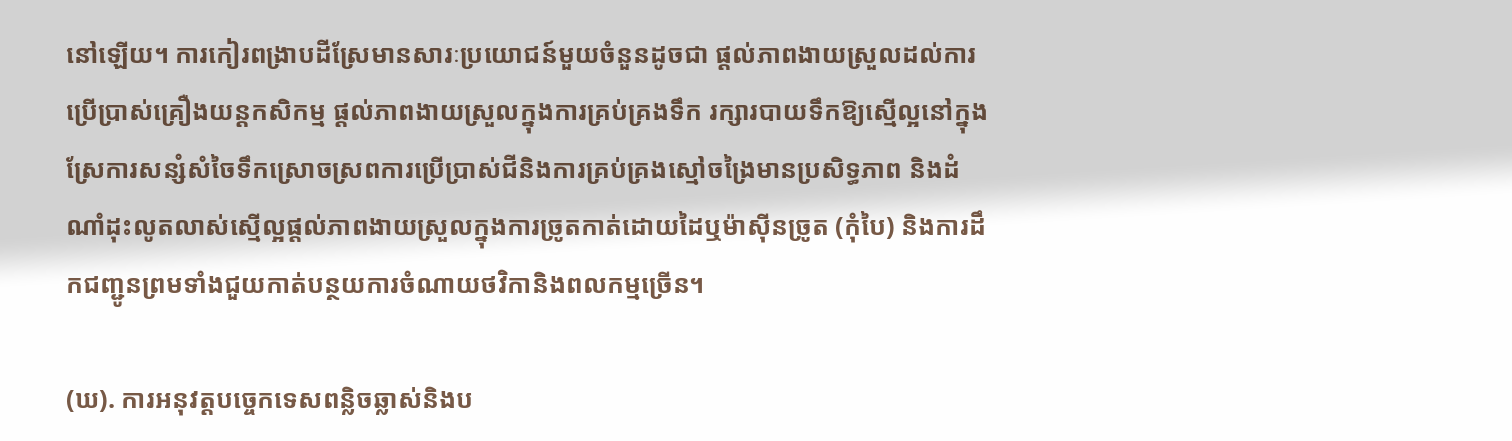នៅឡើយ។ ការកៀរពង្រាបដីស្រែមានសារៈប្រយោជន៍មួយចំនួនដូចជា ផ្តល់ភាពងាយស្រួលដល់ការប្រើប្រាស់គ្រឿងយន្តកសិកម្ម ផ្តល់ភាពងាយស្រួលក្នុងការគ្រប់គ្រងទឹក រក្សារបាយទឹកឱ្យស្មើល្អនៅក្នុងស្រែការសន្សំសំចៃទឹកស្រោចស្រពការប្រើប្រាស់ជីនិងការគ្រប់គ្រងស្មៅចង្រៃមានប្រសិទ្ធភាព និងដំណាំដុះលូតលាស់ស្មើល្អផ្តល់ភាពងាយស្រួលក្នុងការច្រូតកាត់ដោយដៃឬម៉ាស៊ីនច្រូត (កុំបៃ) និងការដឹកជញ្ជូនព្រមទាំងជួយកាត់បន្ថយការចំណាយថវិកានិងពលកម្មច្រើន។

(ឃ). ការអនុវត្តបច្ចេកទេសពន្លិចឆ្លាស់និងប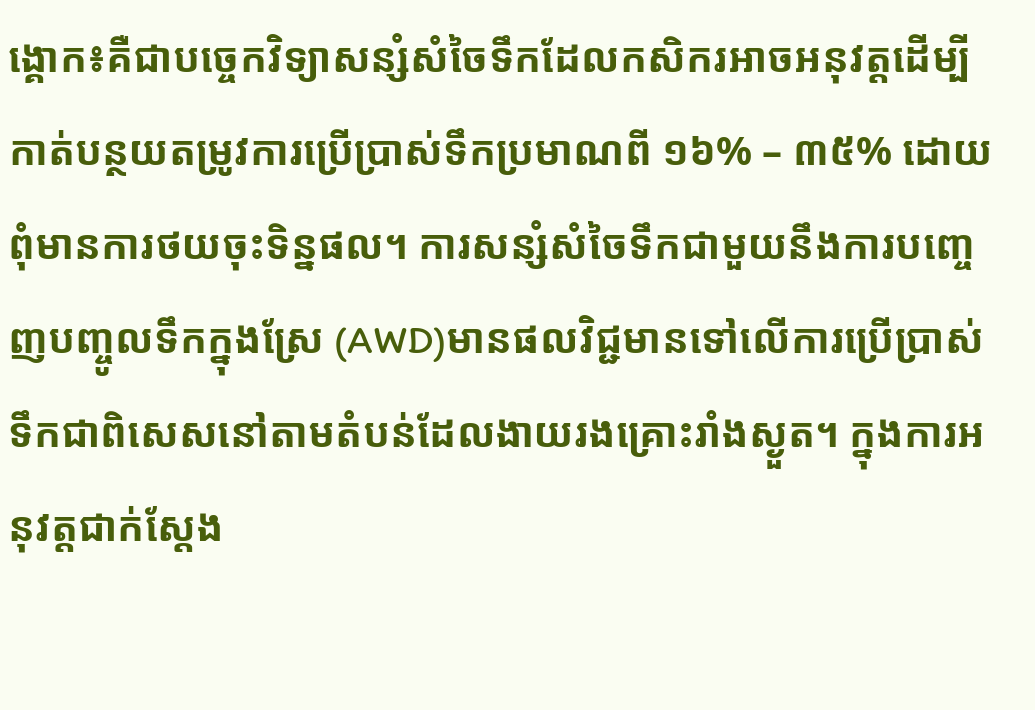ង្គោក៖គឺជាបច្ចេកវិទ្យាសន្សំសំចៃទឹកដែលកសិករអាចអនុវត្តដើម្បីកាត់បន្ថយតម្រូវការប្រើប្រាស់ទឹកប្រមាណពី ១៦% – ៣៥% ដោយពុំមានការថយចុះទិន្នផល។ ការសន្សំសំចៃទឹកជាមួយនឹងការបញ្ចេញបញ្ចូលទឹកក្នុងស្រែ (AWD)មានផលវិជ្ជមានទៅលើការប្រើប្រាស់ទឹកជាពិសេសនៅតាមតំបន់ដែលងាយរងគ្រោះរាំងស្ងួត។ ក្នុងការអនុវត្តជាក់ស្តែង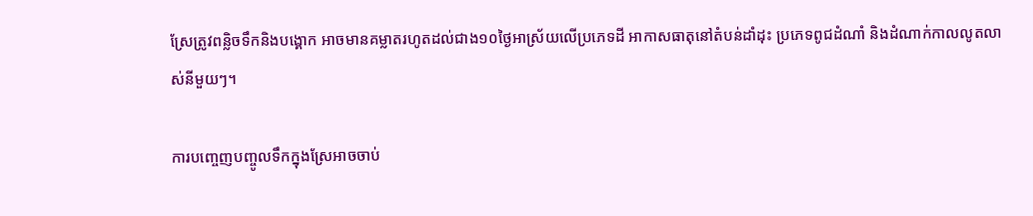ស្រែត្រូវពន្លិចទឹកនិងបង្គោក អាចមានគម្លាតរហូតដល់ជាង១០ថ្ងៃអាស្រ័យលើប្រភេទដី អាកាសធាតុនៅតំបន់ដាំដុះ ប្រភេទពូជដំណាំ និងដំណាក់កាលលូតលាស់នីមួយៗ។

ការបញ្ចេញបញ្ចូលទឹកក្នុងស្រែអាចចាប់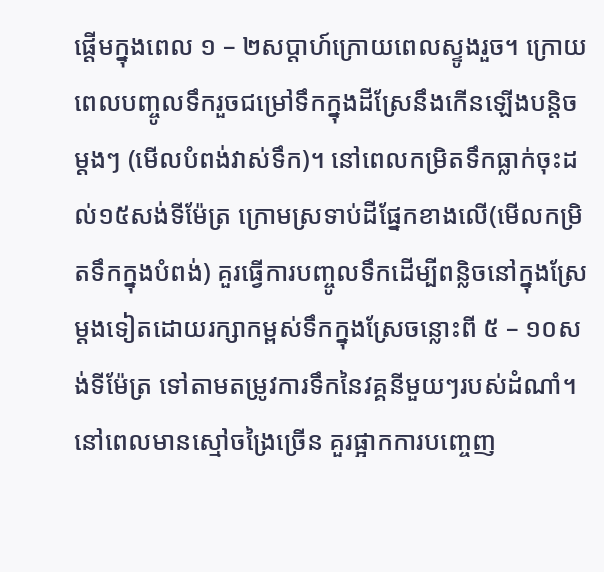ផ្ដើមក្នុងពេល ១ – ២សប្តាហ៍ក្រោយពេលស្ទូងរួច។ ក្រោយពេលបញ្ចូលទឹករួចជម្រៅទឹកក្នុងដីស្រែនឹងកើនឡើងបន្តិចម្ដងៗ (មើលបំពង់វាស់ទឹក)។ នៅពេលកម្រិតទឹកធ្លាក់ចុះដល់១៥សង់ទីម៉ែត្រ ក្រោមស្រទាប់ដីផ្នែកខាងលើ(មើលកម្រិតទឹកក្នុងបំពង់) គួរធ្វើការបញ្ចូលទឹកដើម្បីពន្លិចនៅក្នុងស្រែម្ដងទៀតដោយរក្សាកម្ពស់ទឹកក្នុងស្រែចន្លោះពី ៥ – ១០សង់ទីម៉ែត្រ ទៅតាមតម្រូវការទឹកនៃវគ្គនីមួយៗរបស់ដំណាំ។ នៅពេលមានស្មៅចង្រៃច្រើន គួរផ្អាកការបញ្ចេញ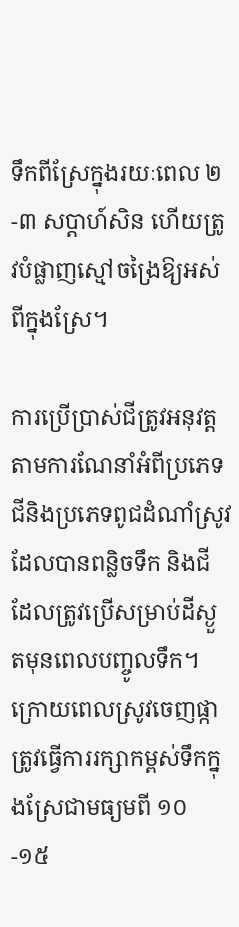ទឹកពីស្រែក្នុងរយៈពេល ២ -៣ សប្ដាហ៍សិន ហើយត្រូវបំផ្លាញស្មៅចង្រៃឱ្យអស់ពីក្នុងស្រែ។

ការប្រើប្រាស់ជីត្រូវអនុវត្តតាមការណែនាំអំពីប្រភេទជីនិងប្រភេទពូជដំណាំស្រូវដែលបានពន្លិចទឹក និងជីដែលត្រូវប្រើសម្រាប់ដីស្ងួតមុនពេលបញ្ចូលទឹក។ក្រោយពេលស្រូវចេញផ្កាត្រូវធ្វើការរក្សាកម្ពស់ទឹកក្នុងស្រែជាមធ្យមពី ១០ -១៥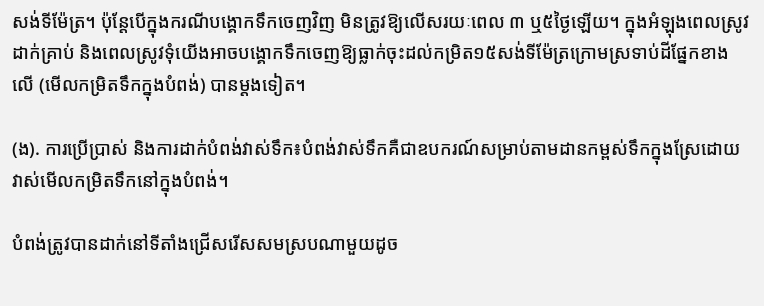សង់ទីម៉ែត្រ។ ប៉ុន្តែបើក្នុងករណីបង្គោកទឹកចេញវិញ មិនត្រូវឱ្យលើសរយៈពេល ៣ ឬ៥ថ្ងៃឡើយ។ ក្នុងអំឡុងពេលស្រូវដាក់គ្រាប់ និងពេលស្រូវទុំយើងអាចបង្គោកទឹកចេញឱ្យធ្លាក់ចុះដល់កម្រិត១៥សង់ទីម៉ែត្រក្រោមស្រទាប់ដីផ្នែកខាងលើ (មើលកម្រិតទឹកក្នុងបំពង់) បានម្ដងទៀត។

(ង). ការប្រើប្រាស់ និងការដាក់បំពង់វាស់ទឹក៖បំពង់វាស់ទឹកគឺជាឧបករណ៍សម្រាប់តាមដានកម្ពស់ទឹកក្នុងស្រែដោយវាស់មើលកម្រិតទឹកនៅក្នុងបំពង់។

បំពង់ត្រូវបានដាក់នៅទីតាំងជ្រើសរើសសមស្របណាមួយដូច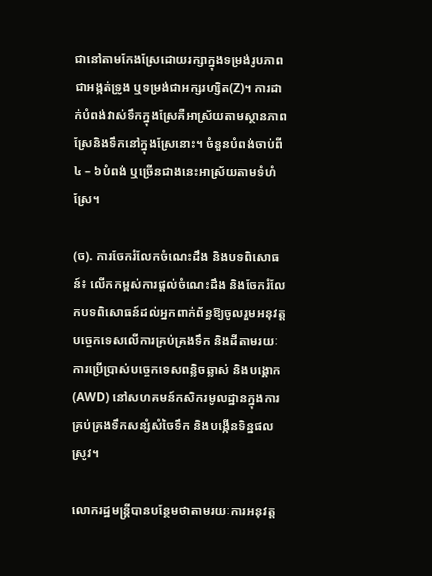ជានៅតាមកែងស្រែដោយរក្សាក្នុងទម្រង់រូបភាពជាអង្កត់ទ្រូង ឬទម្រង់ជាអក្សរហ្សិត(Z)។ ការដាក់បំពង់វាស់ទឹកក្នុងស្រែគឺអាស្រ័យតាមស្ថានភាពស្រែនិងទឹកនៅក្នុងស្រែនោះ។ ចំនួនបំពង់ចាប់ពី ៤ – ៦បំពង់ ឬច្រើនជាងនេះអាស្រ័យតាមទំហំស្រែ។

(ច). ការចែករំលែកចំណេះដឹង និងបទពិសោធន៍៖ លើកកម្ពស់ការផ្តល់ចំណេះដឹង និងចែករំលែកបទពិសោធន៍ដល់អ្នកពាក់ព័ន្ធឱ្យចូលរួមអនុវត្តបច្ចេកទេសលើការគ្រប់គ្រងទឹក និងដីតាមរយៈការប្រើប្រាស់បច្ចេកទេសពន្លិចឆ្លាស់ និងបង្គោក (AWD) នៅសហគមន៍កសិករមូលដ្ឋានក្នុងការគ្រប់គ្រងទឹកសន្សំសំចៃទឹក និងបង្កើនទិន្នផលស្រូវ។

លោករដ្ឋមន្ត្រីបានបន្ថែមថាតាមរយៈការអនុវត្ត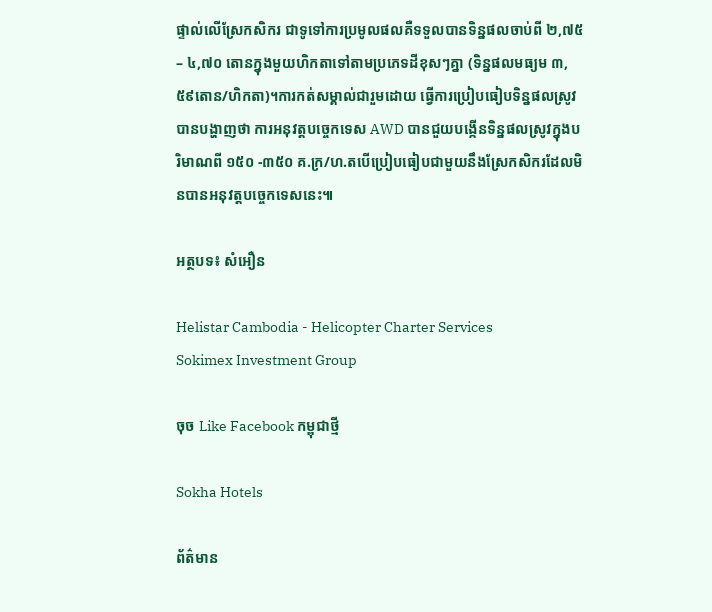ផ្ទាល់លើស្រែកសិករ ជាទូទៅការប្រមូលផលគឺទទួលបានទិន្នផលចាប់ពី ២,៧៥ – ៤,៧០ តោនក្នុងមួយហិកតាទៅតាមប្រភេទដីខុសៗគ្នា (ទិន្នផលមធ្យម ៣,៥៩តោន/ហិកតា)។ការកត់សម្គាល់ជារួមដោយ ធ្វើការប្រៀបធៀបទិន្នផលស្រូវបានបង្ហាញថា ការអនុវត្តបច្ចេកទេស AWD បានជួយបង្កើនទិន្នផលស្រូវក្នុងបរិមាណពី ១៥០ -៣៥០ គ.ក្រ/ហ.តបើប្រៀបធៀបជាមួយនឹងស្រែកសិករដែលមិនបានអនុវត្តបច្ចេកទេសនេះ៕

អត្ថបទ៖ សំអឿន

Helistar Cambodia - Helicopter Charter Services
Sokimex Investment Group

ចុច Like Facebook កម្ពុជាថ្មី

Sokha Hotels

ព័ត៌មាន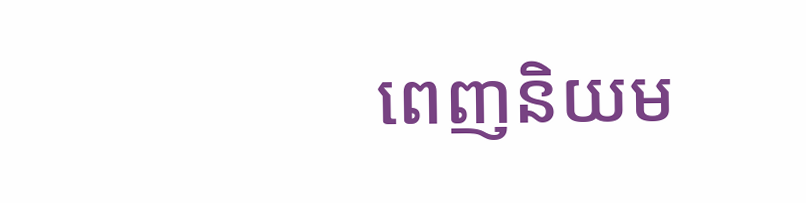ពេញនិយម